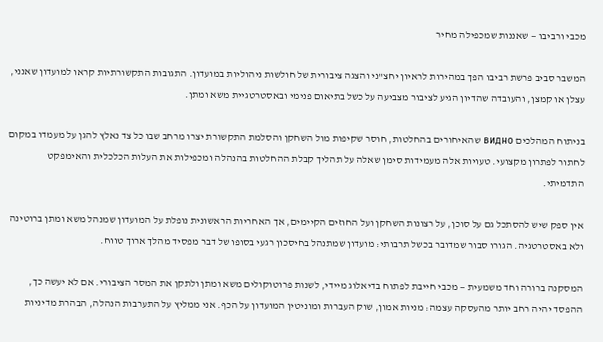מכבי ורביבו — שאננות שמכפילה מחיר

המשבר סביב פרשת רביבו הפך במהירות לראיון יחצ"ני והצגה ציבורית של חולשות ניהוליות במועדון. התגובות התקשורתיות קראו למועדון שאנני, עצלן או קמצן, והעובדה שהדיון הגיע לציבור מצביעה על כשל בתיאום פנימי ובאסטרטגיית משא ומתן.

בניתוח המהלכים видно שהאיחורים בהחלטות, חוסר שקיפות מול השחקן והסלמת התקשורת יצרו מרחב שבו כל צד נאלץ להגן על מעמדו במקום לחתור לפתרון מקצועי. טעויות אלה מעמידות סימן שאלה על תהליך קבלת ההחלטות בהנהלה ומכפילות את העלות הכלכלית והאימפקט התדמיתי.

אין ספק שיש להסתכל גם על סוכן, על רצונות השחקן ועל החוזים הקיימים, אך האחריות הראשונית נופלת על המועדון שמנהל משא ומתן ברוטינה ולא באסטרטגיה. הגורו סבור שמדובר בכשל תרבותי: מועדון שמתנהל בחיסכון רגעי בסופו של דבר מפסיד מהלך ארוך טווח.

המסקנה ברורה וחד משמעית — מכבי חייבת לפתוח בדיאלוג מיידי, לשנות פרוטוקולים משא ומתן ולתקן את המסר הציבורי. אם לא יעשה כך, ההפסד יהיה רחב יותר מהעסקה עצמה: מניות אמון, שוק העברות ומוניטין המועדון על הכף. אני ממליץ על התערבות הנהלה, הבהרת מדיניות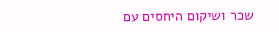שכר ושיקום היחסים עם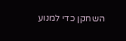השחקן כדי למנוע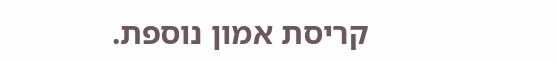קריסת אמון נוספת.